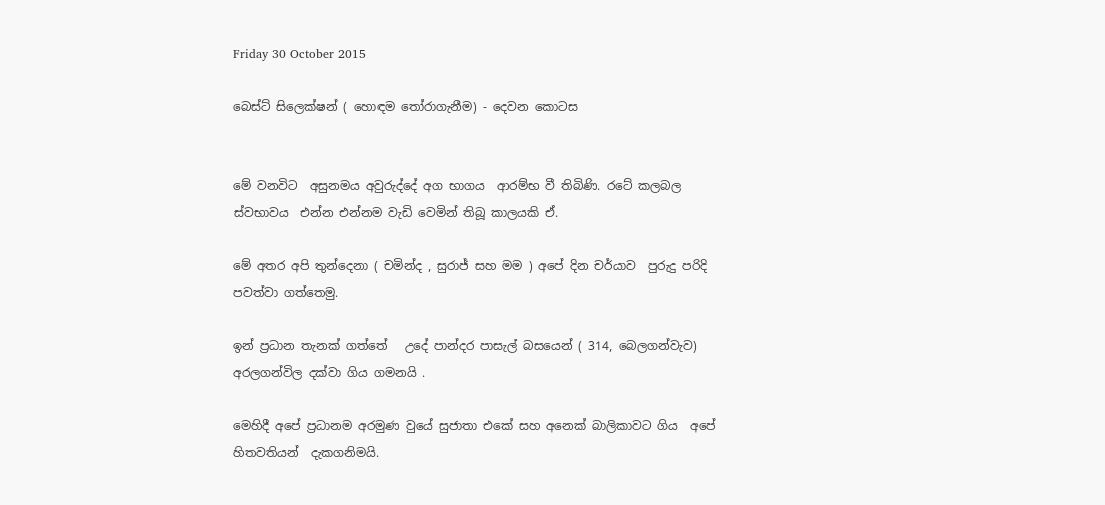Friday 30 October 2015

බෙස්ට් සිලෙක්ෂන් ( හොඳම තෝරාගැනීම) - දෙවන කොටස


මේ වනවිට  අසුනමය අවුරුද්දේ අග භාගය  ආරම්භ වී තිබිණි. රටේ කලබල ස්වභාවය  එන්න එන්නම වැඩි වෙමින් තිබූ කාලයකි ඒ.

මේ අතර අපි තුන්දෙනා ( චමින්ද , සුරාජ් සහ මම ) අපේ දින චර්යාව  පුරුදු පරිදි පවත්වා ගත්තෙමු.

ඉන් ප්‍රධාන තැනක් ගත්තේ   උදේ පාන්දර පාසැල් බසයෙන් ( 314, බෙලගන්වැව)   අරලගන්විල දක්වා ගිය ගමනයි .

මෙහිදී අපේ ප්‍රධානම අරමුණ වුයේ සුජාතා එකේ සහ අනෙක් බාලිකාවට ගිය  අපේ හිතවතියන්  දැකගනිමයි.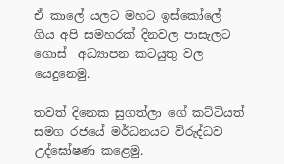ඒ කාලේ යලට මහට ඉස්කෝලේ ගිය අපි සමහරක් දිනවල පාසැලට ගොස්  අධ්‍යාපන කටයුතු වල යෙදුනෙමු.

තවත් දිනෙක සුගත්ලා ගේ කට්ටියත්  සමග රජයේ මර්ධනයට විරුද්ධව උද්ඝෝෂණ කළෙමු.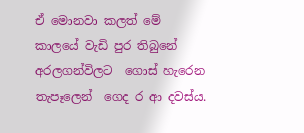ඒ මොනවා කලත් මේ කාලයේ වැඩි පුර තිබුනේ අරලගන්විලට  ගොස් හැරෙන තැපෑලෙන්  ගෙද ර ආ දවස්ය.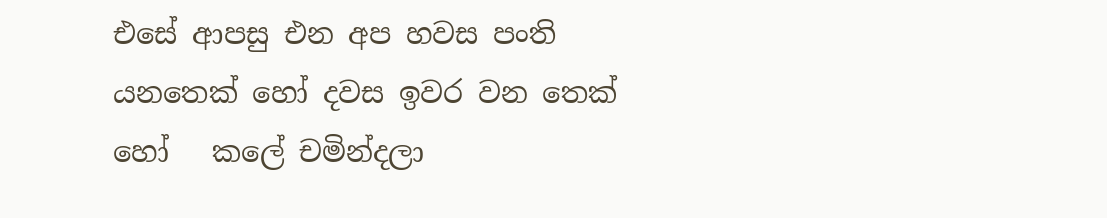එසේ ආපසු එන අප හවස පංති යනතෙක් හෝ දවස ඉවර වන තෙක් හෝ   කලේ චමින්දලා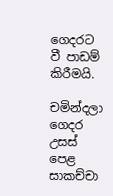ගෙදරට වී පාඩම් කිරීමයි.

චමින්දලා ගෙදර උසස් පෙළ සාකච්චා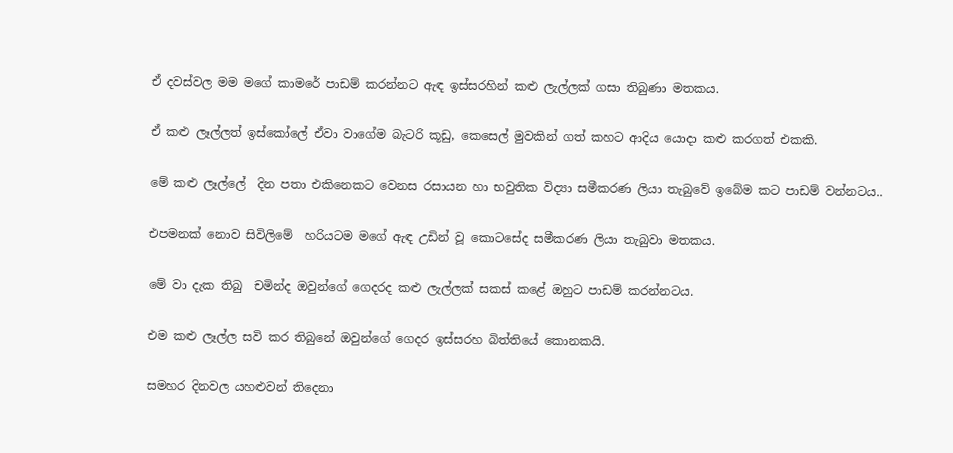ඒ දවස්වල මම මගේ කාමරේ පාඩම් කරන්නට ඇඳ ඉස්සරහින් කළු ලැල්ලක් ගසා තිබුණා මතකය.

ඒ කළු ලෑල්ලත් ඉස්කෝලේ ඒවා වාගේම බැටරි කූඩු, කෙසෙල් මුවකින් ගත් කහට ආදිය යොදා කළු කරගත් එකකි.

මේ කළු ලෑල්ලේ  දින පතා එකිනෙකට වෙනස රසායන හා භවුතික විද්‍යා සමීකරණ ලියා තැබුවේ ඉබේම කට පාඩම් වන්නටය..

එපමනක් නොව සිවිලිමේ  හරියටම මගේ ඇඳ උඩින් වූ කොටසේද සමීකරණ ලියා තැබුවා මතකය.

මේ වා දැක තිබු  චමින්ද ඔවුන්ගේ ගෙදරද කළු ලැල්ලක් සකස් කළේ ඔහුට පාඩම් කරන්නටය.

එම කළු ලෑල්ල සවි කර තිබුනේ ඔවුන්ගේ ගෙදර ඉස්සරහ බිත්තියේ කොනකයි.

සමහර දිනවල යහළුවන් තිදෙනා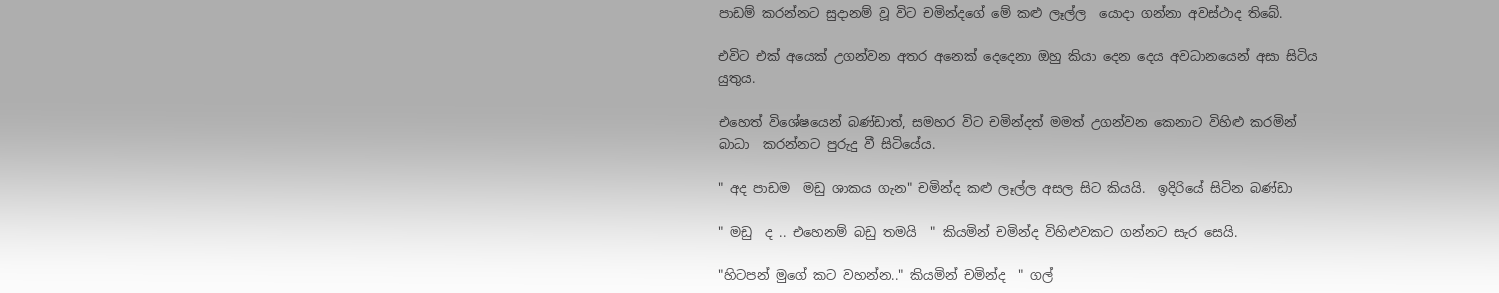පාඩම් කරන්නට සුදානම් වූ විට චමින්දගේ මේ කළු ලෑල්ල  යොදා ගන්නා අවස්ථාද තිබේ.

එවිට එක් අයෙක් උගන්වන අතර අනෙක් දෙදෙනා ඔහු කියා දෙන දෙය අවධානයෙන් අසා සිටිය යුතුය.

එහෙත් විශේෂයෙන් බණ්ඩාත්, සමහර විට චමින්දත් මමත් උගන්වන කෙනාට විහිළු කරමින් බාධා  කරන්නට පුරුදු වී සිටියේය.

" අද පාඩම  මඩු ශාකය ගැන" චමින්ද කළු ලෑල්ල අසල සිට කියයි.  ඉදිරියේ සිටින බණ්ඩා

" මඩු  ද .. එහෙනම් බඩු තමයි  " කියමින් චමින්ද විහිළුවකට ගන්නට සැර සෙයි.

"හිටපන් මුගේ කට වහන්න.." කියමින් චමින්ද  " ගල්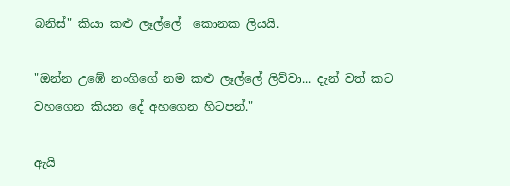බනිස්" කියා කළු ලෑල්ලේ  කොනක ලියයි.

"ඔන්න උඹේ නංගිගේ නම කළු ලෑල්ලේ ලිව්වා... දැන් වත් කට වහගෙන කියන දේ අහගෙන හිටපන්."

ඇයි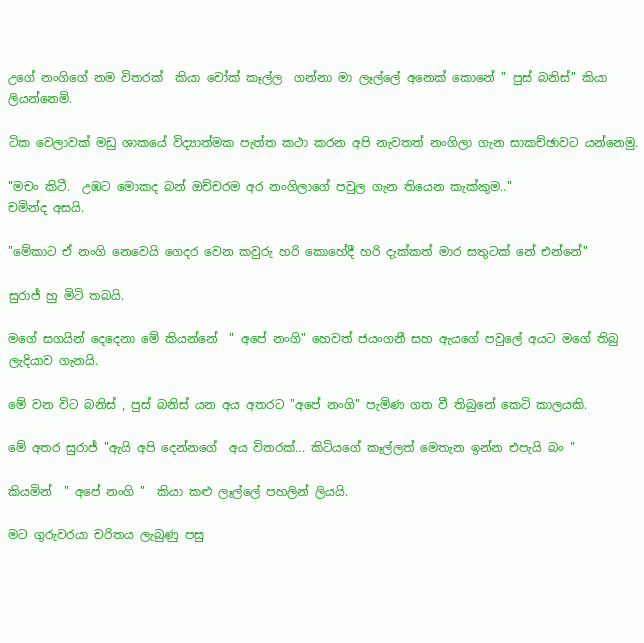උගේ නංගිගේ නම විතරක්  කියා චෝක් කෑල්ල  ගන්නා මා ලෑල්ලේ අනෙක් කොනේ " පුස් බනිස්" කියා ලියන්නෙමි.

ටික වෙලාවක් මඩු ශාකයේ විද්‍යාත්මක පැත්ත කථා කරන අපි නැවතත් නංගිලා ගැන සාකච්ඡාවට යන්නෙමු.

"මචං කිටී.  උඹට මොකද බන් ඔච්චරම අර නංගිලාගේ පවුල ගැන තියෙන කැක්කුම.."
චමින්ද අසයි.

"මේකාට ඒ නංගි නෙවෙයි ගෙදර වෙන කවුරු හරි කොහේදී හරි දැක්කත් මාර සතුටක් නේ එන්නේ"

සුරාජ් හු මිටි තබයි.

මගේ සගයින් දෙදෙනා මේ කියන්නේ  " අපේ නංගි" හෙවත් ජයංගනී සහ ඇයගේ පවුලේ අයට මගේ තිබු ලැදියාව ගැනයි.

මේ වන විට බනිස් , පුස් බනිස් යන අය අතරට "අපේ නංගි" පැමිණ ගත වී තිබුනේ කෙටි කාලයකි.

මේ අතර සුරාජ් "ඇයි අපි දෙන්නගේ  අය විතරක්... කිටියගේ කෑල්ලත් මෙතැන ඉන්න එපැයි බං "

කියමින්  " අපේ නංගි "  කියා කළු ලෑල්ලේ පහලින් ලියයි.

මට ගුරුවරයා චරිතය ලැබුණු පසු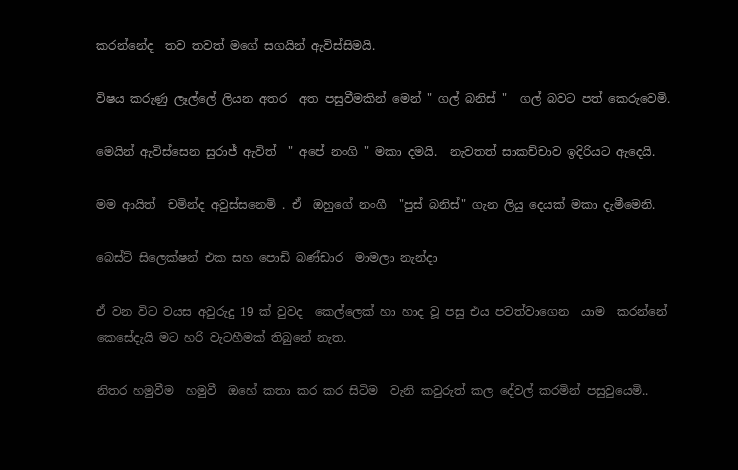කරන්නේද  තව තවත් මගේ සගයින් ඇවිස්සිමයි.

විෂය කරුණු ලෑල්ලේ ලියන අතර  අත පසුවීමකින් මෙන් " ගල් බනිස් "  ගල් බවට පත් කෙරුවෙමි.

මෙයින් ඇවිස්සෙන සුරාජ් ඇවිත්  " අපේ නංගි " මකා දමයි.  නැවතත් සාකච්චාව ඉදිරියට ඇදෙයි.

මම ආයිත්  චමින්ද අවුස්සනෙමි . ඒ  ඔහුගේ නංගී  "පුස් බනිස්" ගැන ලියු දෙයක් මකා දැමීමෙනි.

බෙස්ට් සිලෙක්ෂන් එක සහ පොඩි බණ්ඩාර  මාමලා නැන්දා

ඒ වන විට වයස අවුරුදු 19 ක් වුවද  කෙල්ලෙක් හා හාද වූ පසු එය පවත්වාගෙන  යාම  කරන්නේ කෙසේදැයි මට හරි වැටහීමක් තිබුනේ නැත.

නිතර හමුවීම  හමුවී  ඔහේ කතා කර කර සිටිම  වැනි කවුරුත් කල දේවල් කරමින් පසුවුයෙමි..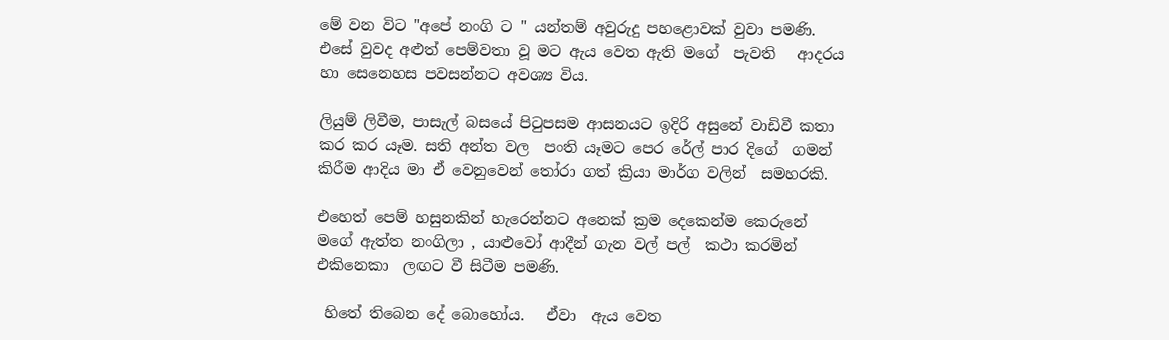මේ වන විට "අපේ නංගි ට " යන්තම් අවුරුදු පහළොවක් වුවා පමණි.    එසේ වුවද අළුත් පෙම්වතා වූ මට ඇය වෙත ඇති මගේ  පැවති   ආදරය හා සෙනෙහස පවසන්නට අවශ්‍ය විය.

ලියුම් ලිවීම, පාසැල් බසයේ පිටුපසම ආසනයට ඉදිරි අසුනේ වාඩිවී කතා කර කර යෑම. සති අන්ත වල  පංති යෑමට පෙර රේල් පාර දිගේ  ගමන් කිරීම ආදිය මා ඒ වෙනුවෙන් තෝරා ගත් ක්‍රියා මාර්ග වලින්  සමහරකි.

එහෙත් පෙම් හසුනකින් හැරෙන්නට අනෙක් ක්‍රම දෙකෙන්ම කෙරුනේ මගේ ඇත්ත නංගිලා , යාළුවෝ ආදීන් ගැන වල් පල්  කථා කරමින් එකිනෙකා  ලඟට වී සිටීම පමණි.

 හිතේ තිබෙන දේ බොහෝය.   ඒවා  ඇය වෙත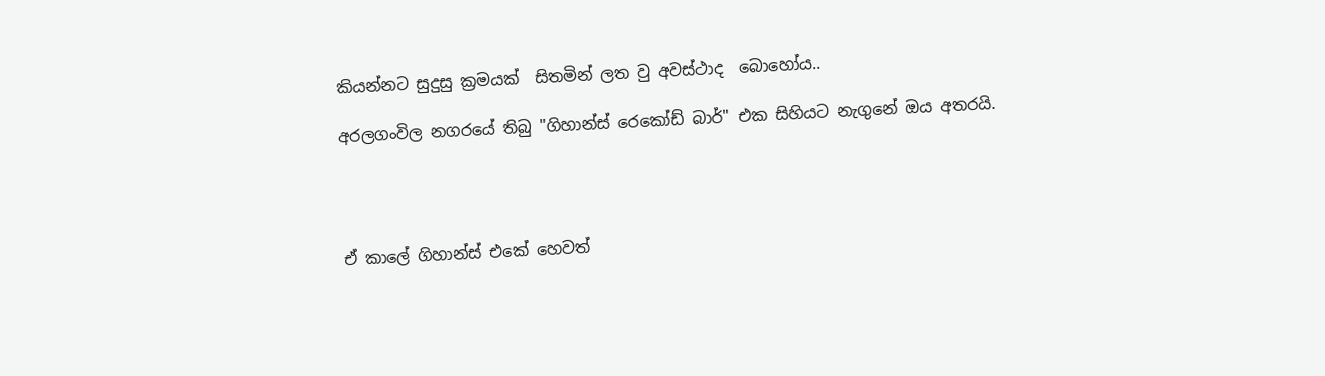කියන්නට සුදුසු ක්‍රමයක්  සිතමින් ලත වු අවස්ථාද  බොහෝය..

අරලගංවිල නගරයේ තිබු "ගිහාන්ස් රෙකෝඩ් බාර්" එක සිහියට නැගුනේ ඔය අතරයි.




ඒ කාලේ ගිහාන්ස් එකේ හෙවත්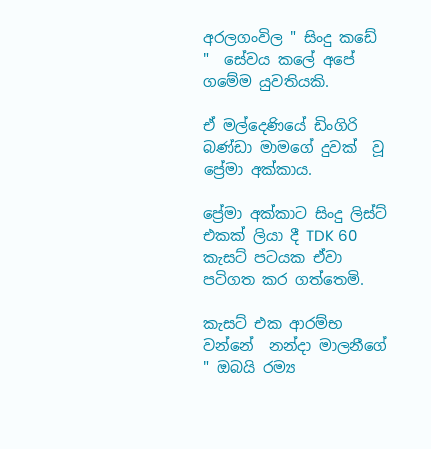අරලගංවිල " සිංදු කඩේ "  සේවය කලේ අපේ ගමේම යුවතියකි.

ඒ මල්දෙණියේ ඩිංගිරි බණ්ඩා මාමගේ දුවක්  වූ ප්‍රේමා අක්කාය.

ප්‍රේමා අක්කාට සිංදු ලිස්ට් එකක් ලියා දී TDK 60 කැසට් පටයක ඒවා පටිගත කර ගත්තෙමි.

කැසට් එක ආරම්භ වන්නේ  නන්දා මාලනීගේ " ඔබයි රම්‍ය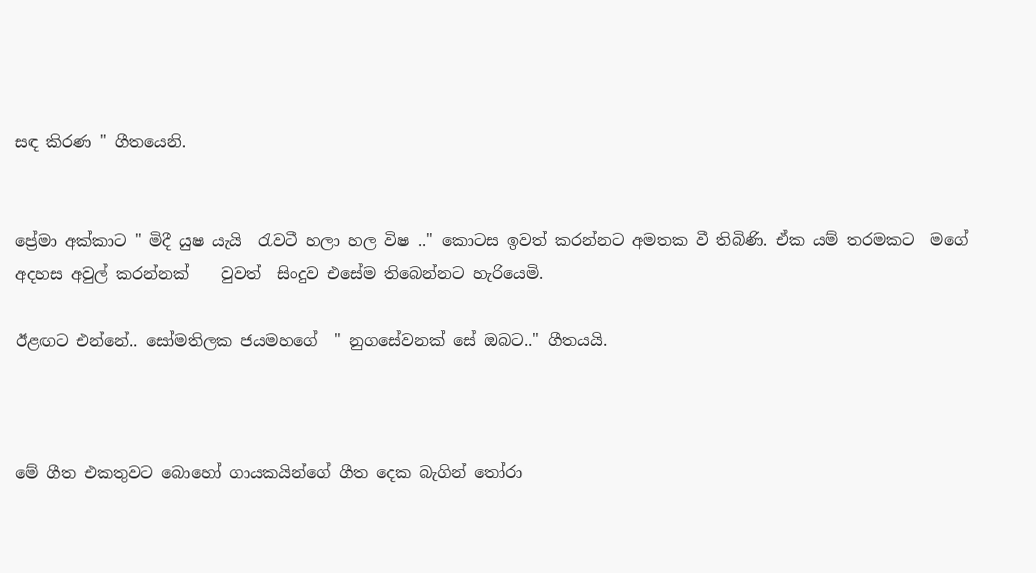සඳ කිරණ " ගීතයෙනි.


ප්‍රේමා අක්කාට " මිදී යුෂ යැයි  රැවටී හලා හල විෂ .." කොටස ඉවත් කරන්නට අමතක වී තිබිණි. ඒක යම් තරමකට  මගේ අදහස අවුල් කරන්නක්    වුවත්  සිංදුව එසේම තිබෙන්නට හැරියෙමි.

ඊළඟට එන්නේ.. සෝමතිලක ජයමහගේ  " නුගසේවනක් සේ ඔබට.." ගීතයයි.



මේ ගීත එකතුවට බොහෝ ගායකයින්ගේ ගීත දෙක බැගින් තෝරා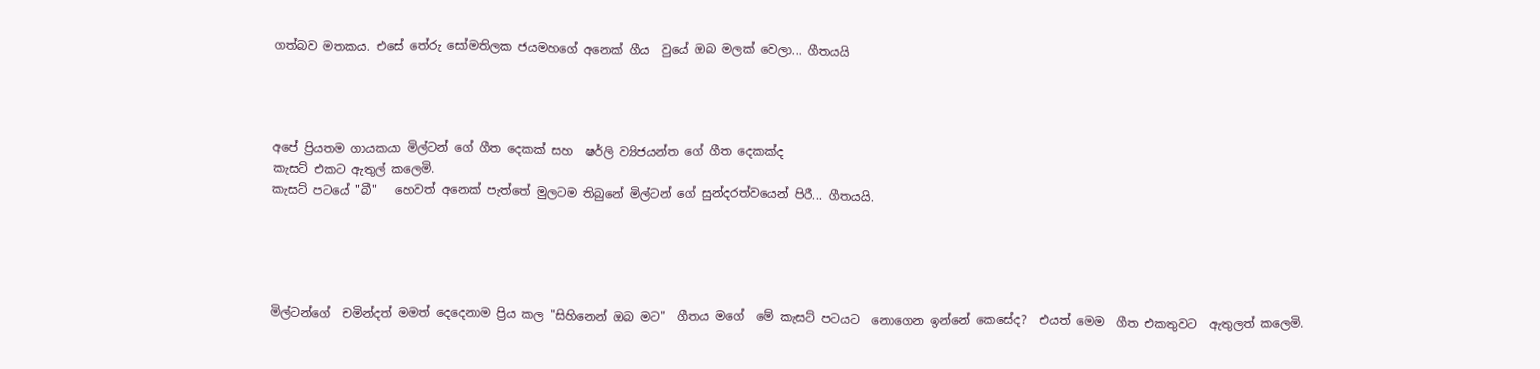ගත්බව මතකය. එසේ තේරු සෝමතිලක ජයමහගේ අනෙක් ගීය  වුයේ ඔබ මලක් වෙලා... ගීතයයි




අපේ ප්‍රියතම ගායකයා මිල්ටන් ගේ ගීත දෙකක් සහ  ෂර්ලි ව්‍යිජයන්ත ගේ ගීත දෙකක්ද
කැසට් එකට ඇතුල් කලෙමි.
කැසට් පටයේ "බී"   හෙවත් අනෙක් පැත්තේ මුලටම තිබුනේ මිල්ටන් ගේ සුන්දරත්වයෙන් පිරී... ගීතයයි.





මිල්ටන්ගේ  චමින්දත් මමත් දෙදෙනාම ප්‍රිය කල "සිහිනෙන් ඔබ මට"  ගීතය මගේ  මේ කැසට් පටයට  නොගෙන ඉන්නේ කෙසේද?  එයත් මෙම  ගීත එකතුවට  ඇතුලත් කලෙමි.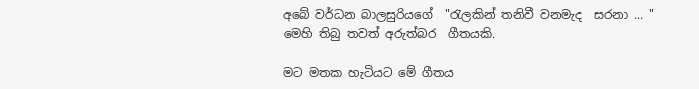අබේ වර්ධන බාලසුරියගේ  "රැලකින් තනිවී වනමැද  සරනා ... " මෙහි තිබු තවත් අරුත්බර  ගීතයකි.

මට මතක හැටියට මේ ගීතය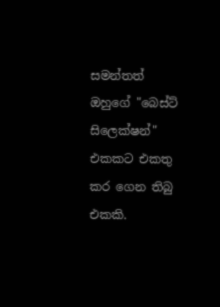සමන්තත් ඔහුගේ "බෙස්ට් සිලෙක්ෂන්" එකකට එකතු කර ගෙන තිබු එකකි.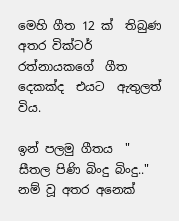මෙහි ගීත 12 ක්  තිබුණ අතර වික්ටර් රත්නායකගේ  ගීත දෙකක්ද  එයට  ඇතුලත් විය.

ඉන් පලමු ගීතය  " සීතල පිණි බිංදු බිංදු.." නම් වූ අතර අනෙක්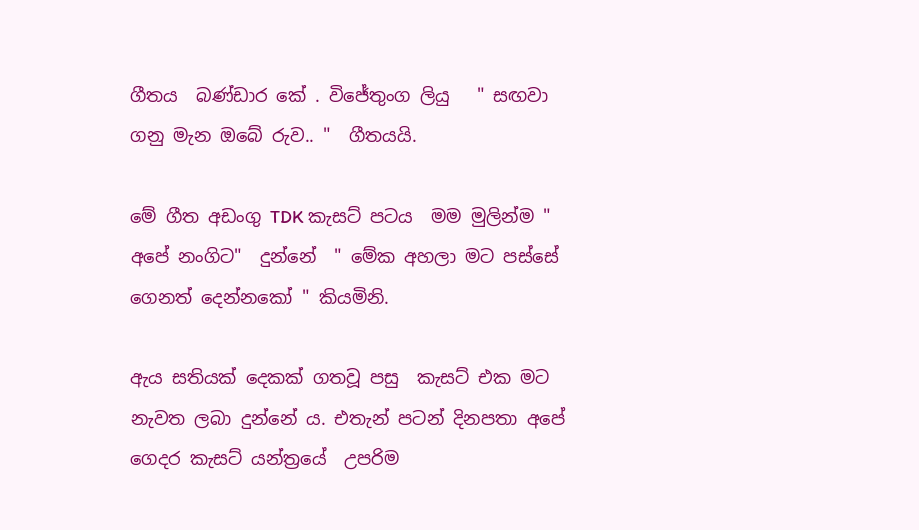ගීතය  බණ්ඩාර කේ . විජේතුංග ලියු   " සඟවා ගනු මැන ඔබේ රුව.. "  ගීතයයි.

මේ ගීත අඩංගු TDK කැසට් පටය  මම මුලින්ම " අපේ නංගිට"  දුන්නේ  " මේක අහලා මට පස්සේ ගෙනත් දෙන්නකෝ " කියමිනි.

ඇය සතියක් දෙකක් ගතවූ පසු  කැසට් එක මට නැවත ලබා දුන්නේ ය. එතැන් පටන් දිනපතා අපේ ගෙදර කැසට් යන්ත්‍රයේ  උපරිම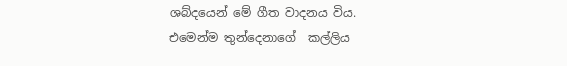ශබ්දයෙන් මේ ගීත වාදනය විය.
එමෙන්ම තුන්දෙනාගේ  කල්ලිය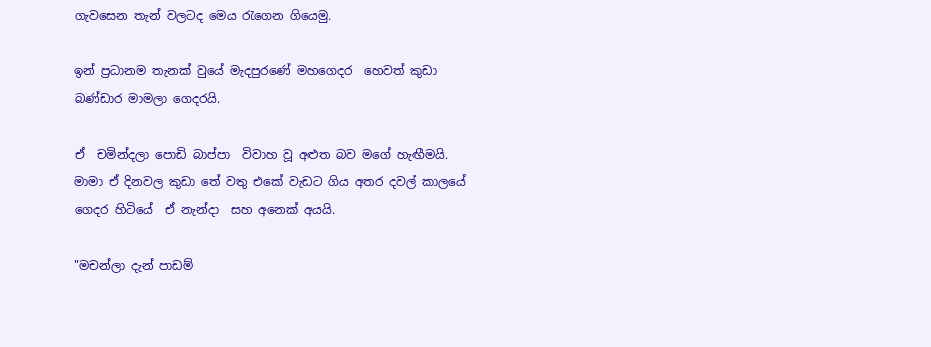ගැවසෙන තැන් වලටද මෙය රැගෙන ගියෙමු.

ඉන් ප්‍රධානම තැනක් වුයේ මැදපුරණේ මහගෙදර  හෙවත් කුඩා බණ්ඩාර මාමලා ගෙදරයි.

ඒ  චමින්දලා පොඩි බාප්පා  විවාහ වූ අළුත බව මගේ හැඟීමයි.   මාමා ඒ දිනවල කුඩා තේ වතු එකේ වැඩට ගිය අතර දවල් කාලයේ ගෙදර හිටියේ  ඒ නැන්දා  සහ අනෙක් අයයි.

"මචන්ලා දැන් පාඩම්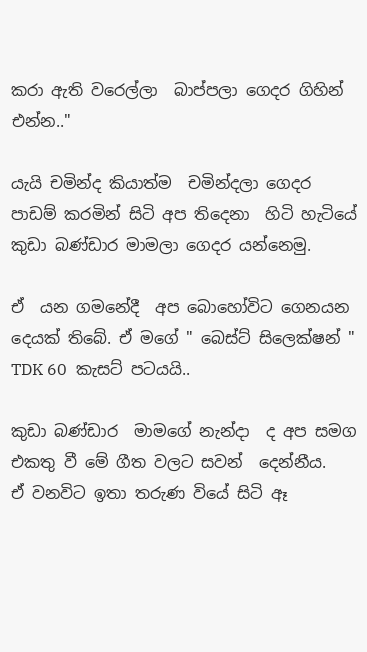කරා ඇති වරෙල්ලා  බාප්පලා ගෙදර ගිහින් එන්න.."

යැයි චමින්ද කියාත්ම  චමින්දලා ගෙදර පාඩම් කරමින් සිටි අප තිදෙනා  හිටි හැටියේ  කුඩා බණ්ඩාර මාමලා ගෙදර යන්නෙමු.

ඒ  යන ගමනේදී  අප බොහෝවිට ගෙනයන දෙයක් තිබේ. ඒ මගේ " බෙස්ට් සිලෙක්ෂන් " TDK 60  කැසට් පටයයි..

කුඩා බණ්ඩාර  මාමගේ නැන්දා  ද අප සමග එකතු වී මේ ගීත වලට සවන්  දෙන්නීය.
ඒ වනවිට ඉතා තරුණ වියේ සිටි ඈ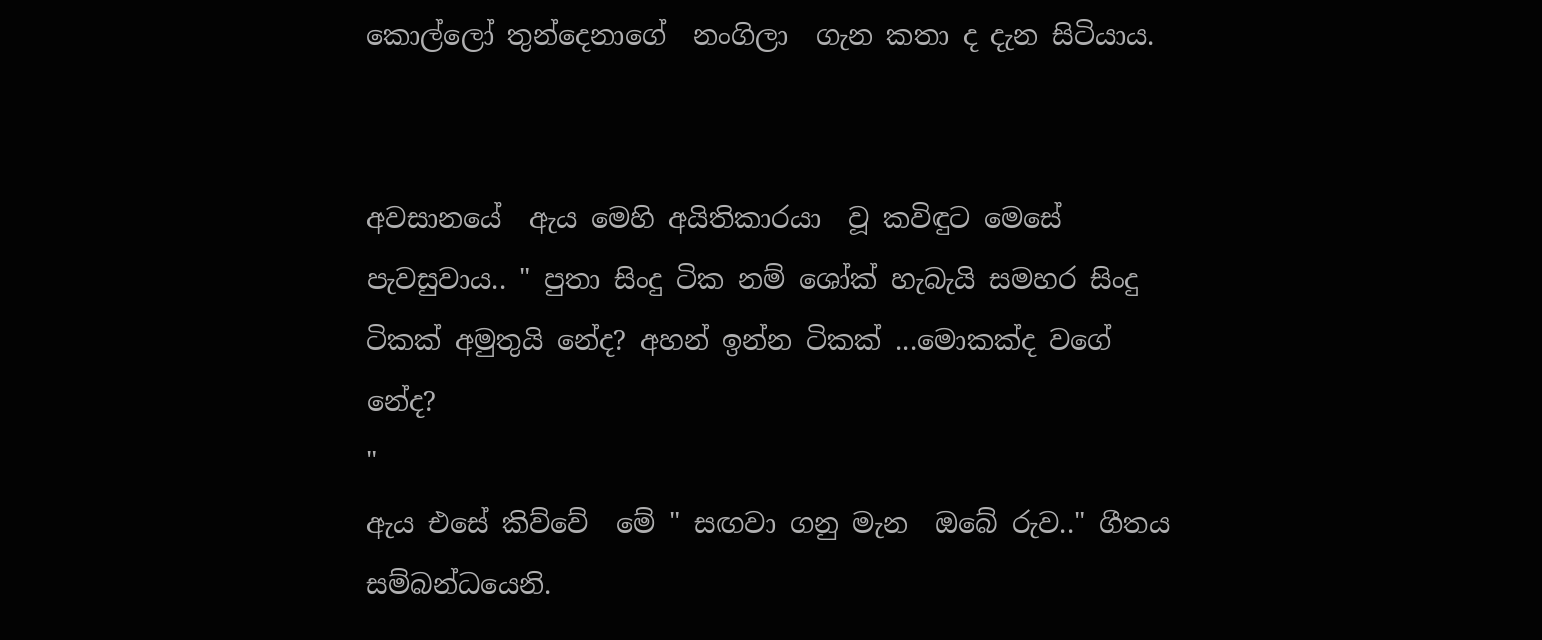කොල්ලෝ තුන්දෙනාගේ  නංගිලා  ගැන කතා ද දැන සිටියාය.


අවසානයේ  ඇය මෙහි අයිතිකාරයා  වූ කවිඳුට මෙසේ පැවසුවාය.. " පුතා සිංදු ටික නම් ශෝක් හැබැයි සමහර සිංදු ටිකක් අමුතුයි නේද? අහන් ඉන්න ටිකක් ...මොකක්ද වගේ  නේද?
"
ඇය එසේ කිව්වේ  මේ " සඟවා ගනු මැන  ඔබේ රුව.." ගීතය සම්බන්ධයෙනි.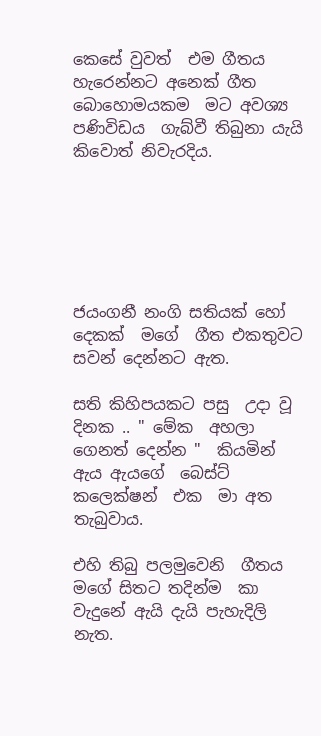කෙසේ වුවත්  එම ගීතය හැරෙන්නට අනෙක් ගීත බොහොමයකම  මට අවශ්‍ය පණිවිඩය  ගැබ්වී තිබුනා යැයි කිවොත් නිවැරදිය.






ජයංගනී නංගි සතියක් හෝ දෙකක්  මගේ  ගීත එකතුවට  සවන් දෙන්නට ඇත.

සති කිහිපයකට පසු  උදා වූ දිනක .. " මේක  අහලා ගෙනත් දෙන්න "  කියමින් ඇය ඇයගේ  බෙස්ට් කලෙක්ෂන්  එක  මා අත තැබුවාය.

එහි තිබු පලමුවෙනි  ගීතය මගේ සිතට තදින්ම  කා වැදුනේ ඇයි දැයි පැහැදිලි නැත.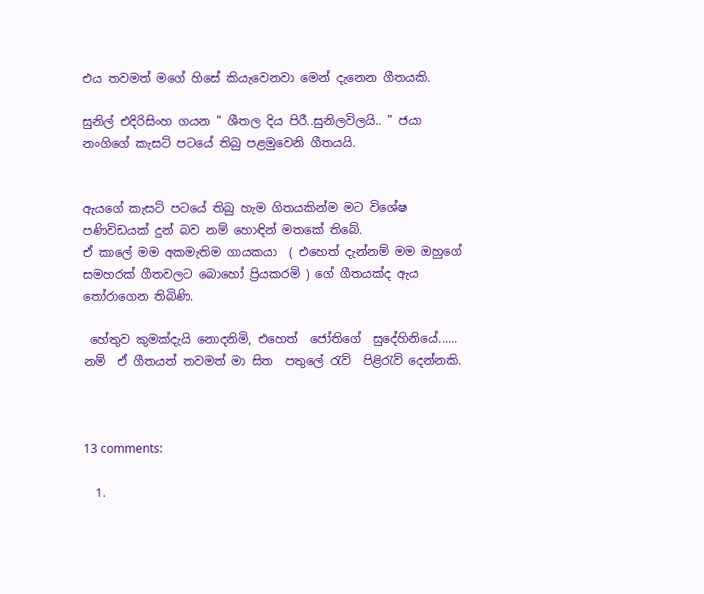එය තවමත් මගේ හිසේ කියැවෙනවා මෙන් දැනෙන ගීතයකි.

සුනිල් එදිරිසිංහ ගයන " ශීතල දිය පිරී..සුනිලවිලයි.. " ජයා නංගිගේ කැසට් පටයේ තිබු පළමුවෙනි ගීතයයි.


ඇයගේ කැසට් පටයේ තිබු හැම ගිතයකින්ම මට විශේෂ පණිවිඩයක් දුන් බව නම් හොඳින් මතකේ තිබේ.
ඒ කාලේ මම අකමැතිම ගායකයා  ( එහෙත් දැන්නම් මම ඔහුගේ සමහරක් ගීතවලට බොහෝ ප්‍රියකරමි ) ගේ ගීතයක්ද ඇය තෝරාගෙන තිබිණි.

 හේතුව කුමක්දැයි නොදනිමි, එහෙත්  ජෝතිගේ  සුදේහිනියේ...... නම්  ඒ ගීතයත් තවමත් මා සිත  පතුලේ රැව්  පිළිරැව් දෙන්නකි.



13 comments:

  1.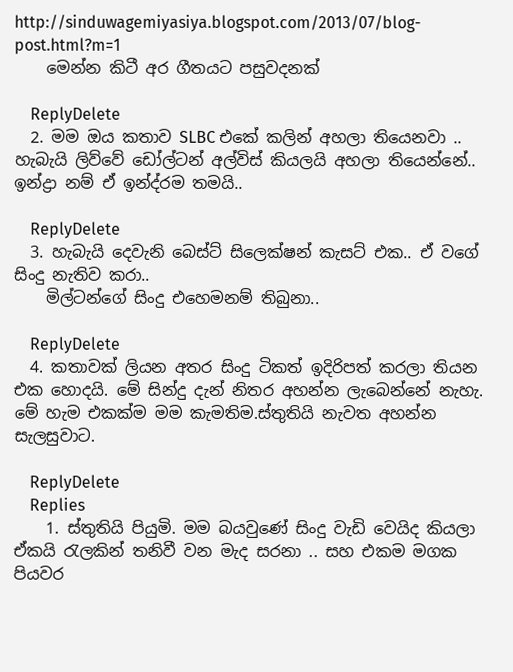http://sinduwagemiyasiya.blogspot.com/2013/07/blog-post.html?m=1
    මෙන්න කිටී අර ගීතයට පසුවදනක්

    ReplyDelete
  2. මම ඔය කතාව SLBC එකේ කලින් අහලා තියෙනවා .. හැබැයි ලිව්වේ ඩෝල්ටන් අල්විස් කියලයි අහලා තියෙන්නේ.. ඉන්ද්‍රා නම් ඒ ඉන්ද්රම තමයි..

    ReplyDelete
  3. හැබැයි දෙවැනි බෙස්ට් සිලෙක්ෂන් කැසට් එක.. ඒ වගේ සිංදු නැතිව කරා..
    මිල්ටන්ගේ සිංදු එහෙමනම් තිබුනා..

    ReplyDelete
  4. කතාවක් ලියන අතර සිංදු ටිකත් ඉදිරිපත් කරලා තියන එක හොදයි. මේ සින්දු දැන් නිතර අහන්න ලැබෙන්නේ නැහැ. මේ හැම එකක්ම මම කැමතිම.ස්තුතියි නැවත අහන්න සැලසුවාට.

    ReplyDelete
    Replies
    1. ස්තුතියි පියුමි. මම බයවුණේ සිංදු වැඩි වෙයිද කියලා ඒකයි රැලකින් තනිවී වන මැද සරනා .. සහ එකම මගක පියවර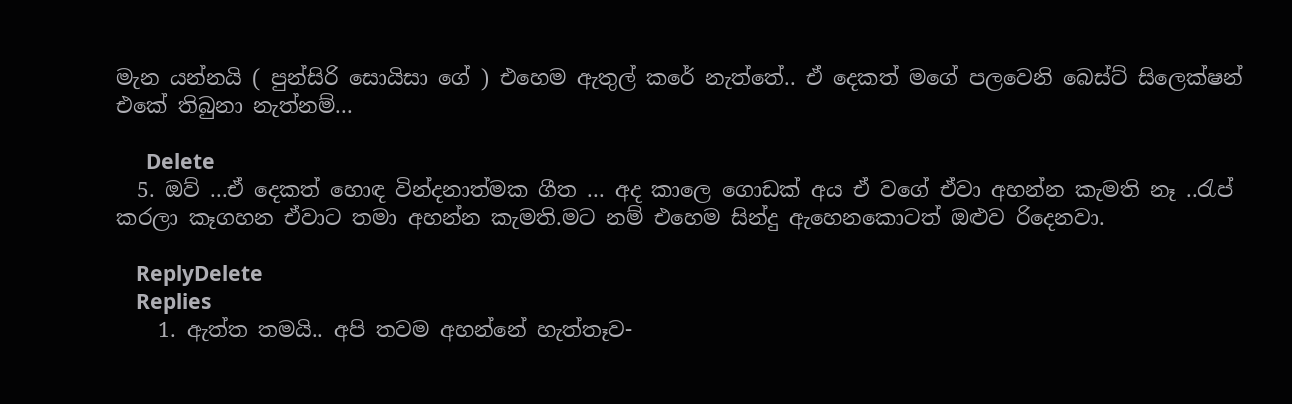මැන යන්නයි ( පුන්සිරි සොයිසා ගේ ) එහෙම ඇතුල් කරේ නැත්තේ.. ඒ දෙකත් මගේ පලවෙනි බෙස්ට් සිලෙක්ෂන් එකේ තිබුනා නැත්නම්...

      Delete
  5. ඔව් ...ඒ දෙකත් හොඳ වින්දනාත්මක ගීත ... අද කාලෙ ගොඩක් අය ඒ වගේ ඒවා අහන්න කැමති නෑ ..රැප් කරලා කෑගහන ඒවාට තමා අහන්න කැමති.මට නම් එහෙම සින්දු ඇහෙනකොටත් ඔළුව රිදෙනවා.

    ReplyDelete
    Replies
    1. ඇත්ත තමයි.. අපි තවම අහන්නේ හැත්තෑව-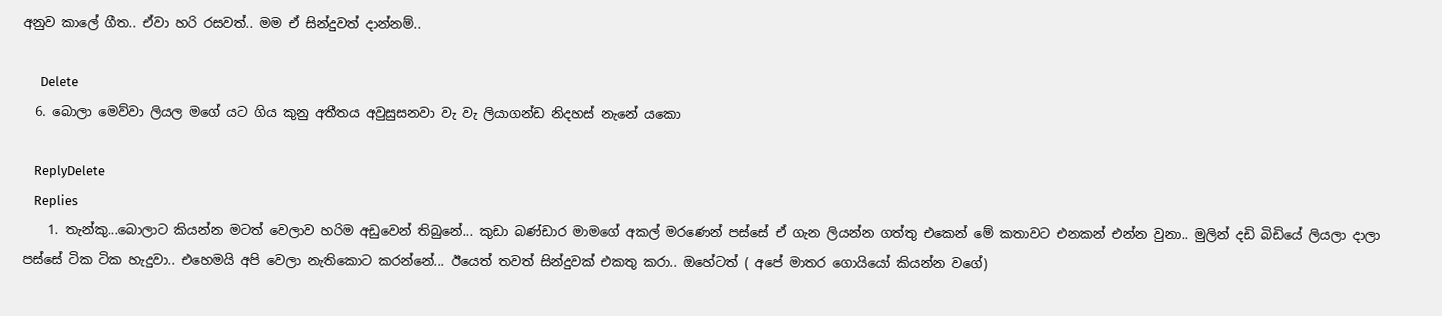අනුව කාලේ ගීත.. ඒවා හරි රසවත්.. මම ඒ සින්දුවත් දාන්නම්..

      Delete
  6. බොලා මෙව්වා ලියල මගේ යට ගිය කුනු අතීතය අවුසුසනවා වැ වැ ලියාගන්ඩ නිදහස් නැනේ යකො

    ReplyDelete
    Replies
    1. තැන්කු...බොලාට කියන්න මටත් වෙලාව හරිම අඩුවෙන් තිබුනේ... කුඩා බණ්ඩාර මාමගේ අකල් මරණෙන් පස්සේ ඒ ගැන ලියන්න ගත්තු එකෙන් මේ කතාවට එනකන් එන්න වුනා.. මුලින් දඩි බිඩියේ ලියලා දාලා පස්සේ ටික ටික හැදුවා.. එහෙමයි අපි වෙලා නැතිකොට කරන්නේ... ඊයෙත් තවත් සින්දුවක් එකතු කරා.. ඔහේටත් ( අපේ මාතර ගොයියෝ කියන්න වගේ)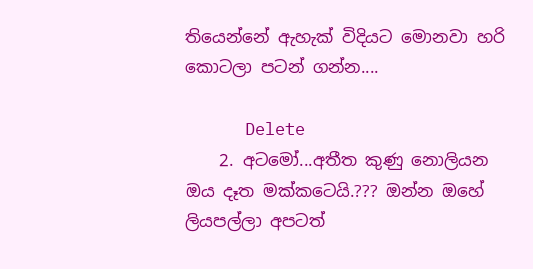තියෙන්නේ ඇහැක් විදියට මොනවා හරි කොටලා පටන් ගන්න....

      Delete
    2. අටමෝ...අතීත කුණු නොලියන ඔය දෑත මක්කටෙයි.??? ඔන්න ඔහේ ලියපල්ලා අපටත්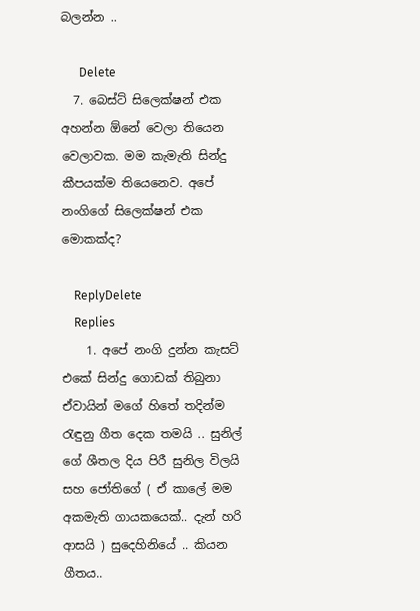බලන්න ..

      Delete
  7. බෙස්ට් සිලෙක්ෂන් එක අහන්න ඕනේ වෙලා තියෙන වෙලාවක. මම කැමැති සින්දු කීපයක්ම තියෙනෙව. අපේ නංගිගේ සිලෙක්ෂන් එක මොකක්ද?

    ReplyDelete
    Replies
    1. අපේ නංගි දුන්න කැසට් එකේ සින්දු ගොඩක් තිබුනා ඒවායින් මගේ හිතේ තදින්ම රැඳුනු ගීත දෙක තමයි .. සුනිල් ගේ ශීතල දිය පිරී සුනිල විලයි සහ ජෝතිගේ ( ඒ කාලේ මම අකමැති ගායකයෙක්.. දැන් හරි ආසයි ) සුදෙහිනියේ .. කියන ගීතය..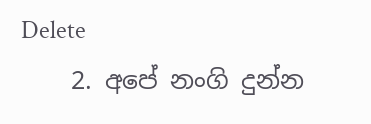Delete
    2. අපේ නංගි දුන්න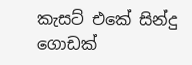කැසට් එකේ සින්දු ගොඩක්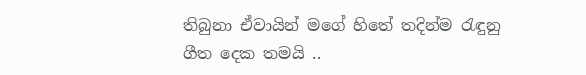තිබුනා ඒවායින් මගේ හිතේ තදින්ම රැඳුනු ගීත දෙක තමයි ..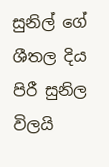සුනිල් ගේ ශීතල දිය පිරී සුනිල විලයි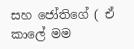සහ ජෝතිගේ ( ඒ කාලේ මම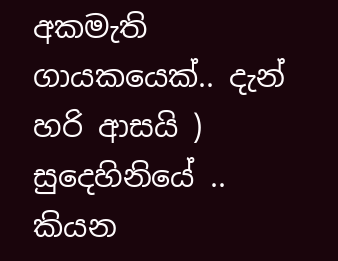අකමැති ගායකයෙක්.. දැන් හරි ආසයි ) සුදෙහිනියේ .. කියන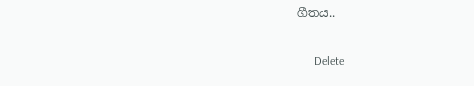ගීතය..

      Delete